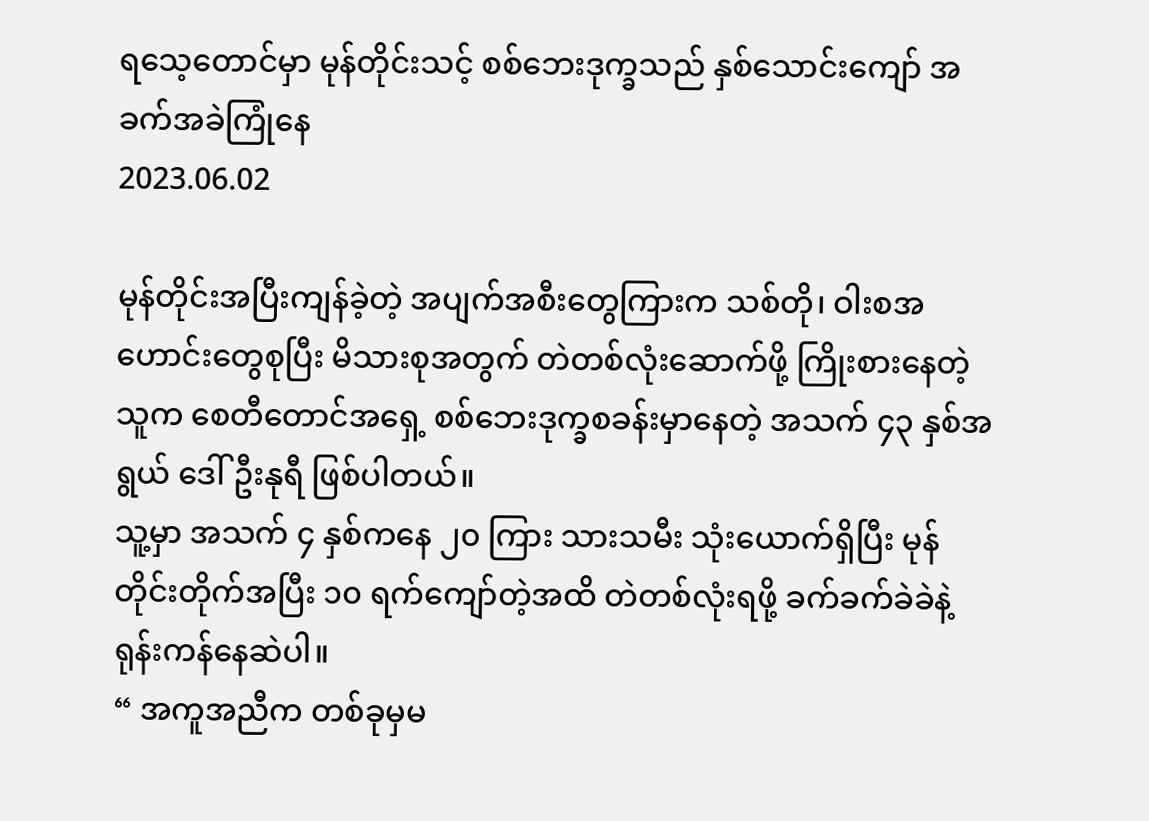ရသေ့တောင်မှာ မုန်တိုင်းသင့် စစ်ဘေးဒုက္ခသည် နှစ်သောင်းကျော် အခက်အခဲကြုံနေ
2023.06.02

မုန်တိုင်းအပြီးကျန်ခဲ့တဲ့ အပျက်အစီးတွေကြားက သစ်တို၊ ဝါးစအဟောင်းတွေစုပြီး မိသားစုအတွက် တဲတစ်လုံးဆောက်ဖို့ ကြိုးစားနေတဲ့သူက စေတီတောင်အရှေ့ စစ်ဘေးဒုက္ခစခန်းမှာနေတဲ့ အသက် ၄၃ နှစ်အရွယ် ဒေါ်ဦးနုရီ ဖြစ်ပါတယ်။
သူ့မှာ အသက် ၄ နှစ်ကနေ ၂၀ ကြား သားသမီး သုံးယောက်ရှိပြီး မုန်တိုင်းတိုက်အပြီး ၁၀ ရက်ကျော်တဲ့အထိ တဲတစ်လုံးရဖို့ ခက်ခက်ခဲခဲနဲ့ ရုန်းကန်နေဆဲပါ။
“ အကူအညီက တစ်ခုမှမ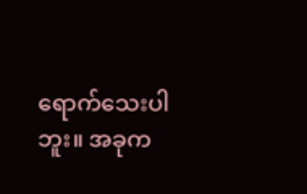ရောက်သေးပါဘူး။ အခုက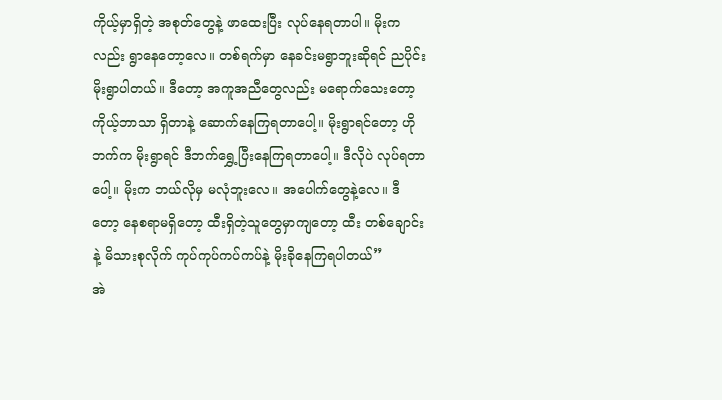ကိုယ့်မှာရှိတဲ့ အစုတ်တွေနဲ့ ဖာထေးပြီး လုပ်နေရတာပါ။ မိုးကလည်း ရွာနေတော့လေ။ တစ်ရက်မှာ နေခင်းမရွာဘူးဆိုရင် ညပိုင်း မိုးရွာပါတယ်။ ဒီတော့ အကူအညီတွေလည်း မရောက်သေးတော့ ကိုယ့်ဘာသာ ရှိတာနဲ့ ဆောက်နေကြရတာပေါ့။ မိုးရွာရင်တော့ ဟိုဘက်က မိုးရွာရင် ဒီဘက်ရွှေ့ပြီးနေကြရတာပေါ့။ ဒီလိုပဲ လုပ်ရတာပေါ့။ မိုးက ဘယ်လိုမှ မလုံဘူးလေ။ အပေါက်တွေနဲ့လေ။ ဒီတော့ နေစရာမရှိတော့ ထီးရှိတဲ့သူတွေမှာကျတော့ ထီး တစ်ချောင်းနဲ့ မိသားစုလိုက် ကုပ်ကုပ်ကပ်ကပ်နဲ့ မိုးခိုနေကြရပါတယ်”
အဲ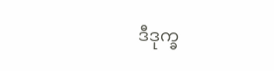ဒီဒုက္ခ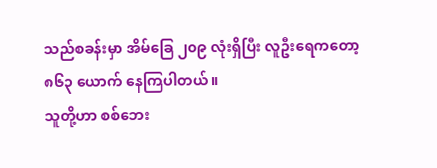သည်စခန်းမှာ အိမ်ခြေ ၂၀၉ လုံးရှိပြီး လူဦးရေကတော့ ၈၆၃ ယောက် နေကြပါတယ်။
သူတို့ဟာ စစ်ဘေး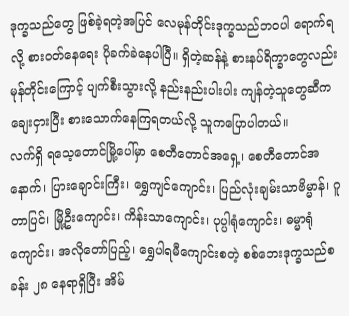ဒုက္ခသည်တွေ ဖြစ်ခဲ့ရတဲ့အပြင် လေမုန်တိုင်းဒုက္ခသည်ဘဝပါ ရောက်ရလို့ စားဝတ်နေရေး ပိုခက်ခဲနေပါပြီ။ ရှိတဲ့ဆန်နဲ့ စားနပ်ရိက္ခာတွေလည်း မုန်တိုင်းကြောင့် ပျက်စီးသွားလို့ နည်းနည်းပါးပါး ကျန်တဲ့သူတွေဆီက ချေးငှားပြီး စားသောက်နေကြရတယ်လို့ သူကပြောပါတယ်။
လက်ရှိ ရသေ့တောင်မြို့ပေါ်မှာ စေတီတောင်အရှေ့၊ စေတီတောင်အနောက်၊ ပြားချောင်းကြီး၊ ရွှေကျင်ကျောင်း၊ ပြည်လုံးချမ်းသာဗိမ္မာန်၊ ဂူတာပြင်၊ မြို့ဦးကျောင်း၊ ကိန်းသာကျောင်း၊ ပုပ္ပါရုံကျောင်း၊ ဓမ္မာရုံကျောင်း၊ အလိုတော်ပြည့်၊ ရွှေပါရမီကျောင်းစတဲ့ စစ်ဘေးဒုက္ခသည်စခန်း ၂၈ နေရာရှိပြီး အိမ်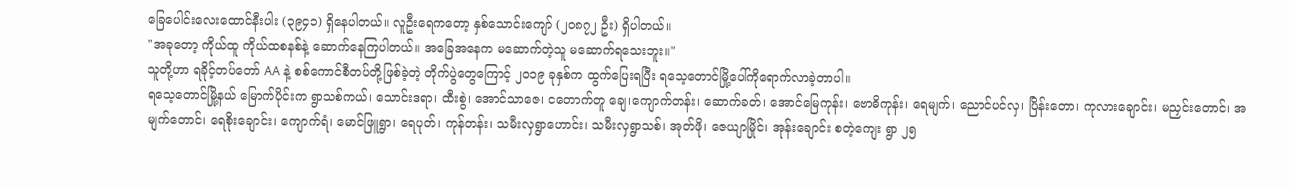ခြေပေါင်းလေးထောင်နီးပါး (၃၉၄၁) ရှိနေပါတယ်။ လူဦးရေကတော့ နှစ်သောင်းကျော် (၂၀၈၇၂ ဦး) ရှိပါတယ်။
"အခုတော့ ကိုယ်ထူ ကိုယ်ထစနစ်နဲ့ ဆောက်နေကြပါတယ်။ အခြေအနေက မဆောက်တဲ့သူ မဆောက်ရသေးဘူး။"
သူတို့ဟာ ရခိုင့်တပ်တော် AA နဲ့ စစ်ကောင်စီတပ်တို့ဖြစ်ခဲ့တဲ့ တိုက်ပွဲတွေကြောင့် ၂၀၁၉ ခုနှစ်က ထွက်ပြေးရပြီး ရသေ့တောင်မြို့ပေါ်ကိုရောက်လာခဲ့တာပါ။
ရသေ့တောင်မြို့နယ် မြောက်ပိုင်းက ရွာသစ်ကယ်၊ သောင်းဒရာ၊ ထီးစွဲ၊ အောင်သာဇေ၊ ငတောက်တူ ချေ၊ကျောက်တန်း၊ ဆောက်ခတ်၊ အောင်မြေကုန်း၊ ဗောဓိကုန်း၊ ရေမျက်၊ ညောင်ပင်လှ၊ ပြိန်းတော၊ ကုလားချောင်း၊ မညှင်းတောင်၊ အမျက်တောင်၊ ရေစိုးချောင်း၊ ကျောက်ရံ၊ မောင်ဖြူရွာ၊ ရေပုတ်၊ ကုန်တန်း၊ သမီးလှရွာဟောင်း၊ သမီးလှရွာသစ်၊ အုတ်ဖို၊ ဇေယျာမြိုင်၊ အုန်းချောင်း စတဲ့ကျေး ရွာ ၂၅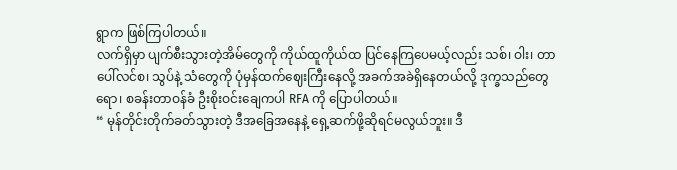ရွာက ဖြစ်ကြပါတယ်။
လက်ရှိမှာ ပျက်စီးသွားတဲ့အိမ်တွေကို ကိုယ်ထူကိုယ်ထ ပြင်နေကြပေမယ့်လည်း သစ်၊ ဝါး၊ တာပေါ်လင်စ၊ သွပ်နဲ့ သံတွေကို ပုံမှန်ထက်ဈေးကြီးနေလို့ အခက်အခဲရှိနေတယ်လို့ ဒုက္ခသည်တွေရော၊ စခန်းတာဝန်ခံ ဦးစိုးဝင်းချေကပါ RFA ကို ပြောပါတယ်။
“ မုန်တိုင်းတိုက်ခတ်သွားတဲ့ ဒီအခြေအနေနဲ့ ရှေ့ဆက်ဖို့ဆိုရင်မလွယ်ဘူး။ ဒီ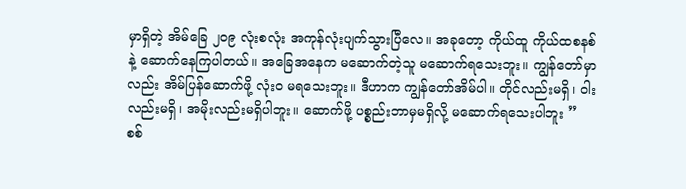မှာရှိတဲ့ အိမ်ခြေ ၂၀၉ လုံးစလုံး အကုန်လုံးပျက်သွားပြီလေ။ အခုတော့ ကိုယ်ထူ ကိုယ်ထစနစ်နဲ့ ဆောက်နေကြပါတယ်။ အခြေအနေက မဆောက်တဲ့သူ မဆောက်ရသေးဘူး။ ကျွန်တော်မှာလည်း အိမ်ပြန်ဆောက်ဖို့ လုံးဝ မရသေးဘူး။ ဒီဟာက ကျွန်တော်အိမ်ပါ။ တိုင်လည်းမရှိ၊ ဝါးလည်းမရှိ၊ အမိုးလည်းမရှိပါဘူး။ ဆောက်ဖို့ ပစ္စည်းဘာမှမရှိလို့ မဆောက်ရသေးပါဘူး ”
စစ်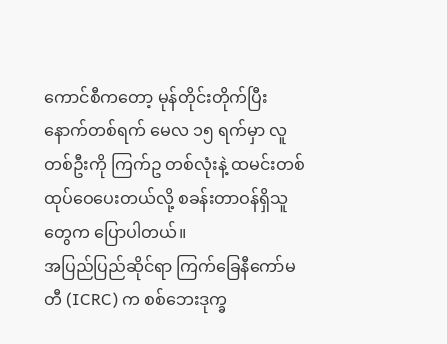ကောင်စီကတော့ မုန်တိုင်းတိုက်ပြီး နောက်တစ်ရက် မေလ ၁၅ ရက်မှာ လူတစ်ဦးကို ကြက်ဥ တစ်လုံးနဲ့ ထမင်းတစ်ထုပ်ဝေပေးတယ်လို့ စခန်းတာဝန်ရှိသူတွေက ပြောပါတယ်။
အပြည်ပြည်ဆိုင်ရာ ကြက်ခြေနီကော်မတီ (ICRC) က စစ်ဘေးဒုက္ခ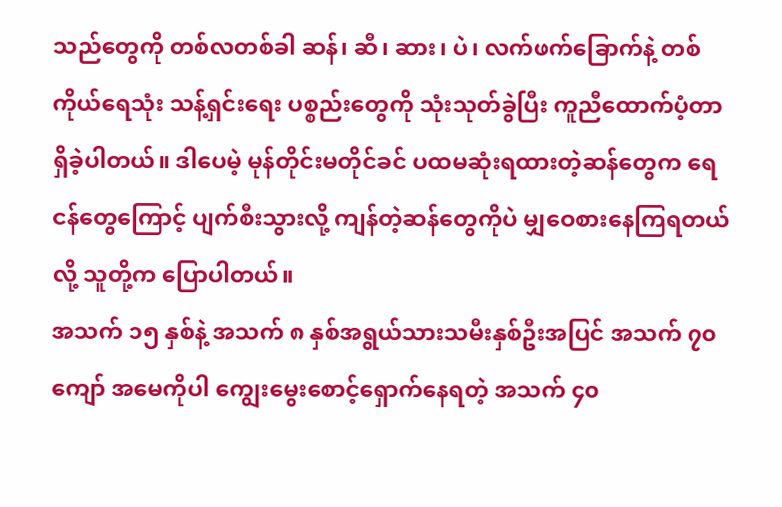သည်တွေကို တစ်လတစ်ခါ ဆန်၊ ဆီ၊ ဆား၊ ပဲ၊ လက်ဖက်ခြောက်နဲ့ တစ်ကိုယ်ရေသုံး သန့်ရှင်းရေး ပစ္စည်းတွေကို သုံးသုတ်ခွဲပြီး ကူညီထောက်ပံ့တာ ရှိခဲ့ပါတယ်။ ဒါပေမဲ့ မုန်တိုင်းမတိုင်ခင် ပထမဆုံးရထားတဲ့ဆန်တွေက ရေငန်တွေကြောင့် ပျက်စီးသွားလို့ ကျန်တဲ့ဆန်တွေကိုပဲ မျှဝေစားနေကြရတယ်လို့ သူတို့က ပြောပါတယ်။
အသက် ၁၅ နှစ်နဲ့ အသက် ၈ နှစ်အရွယ်သားသမီးနှစ်ဦးအပြင် အသက် ၇၀ ကျော် အမေကိုပါ ကျွေးမွေးစောင့်ရှောက်နေရတဲ့ အသက် ၄၀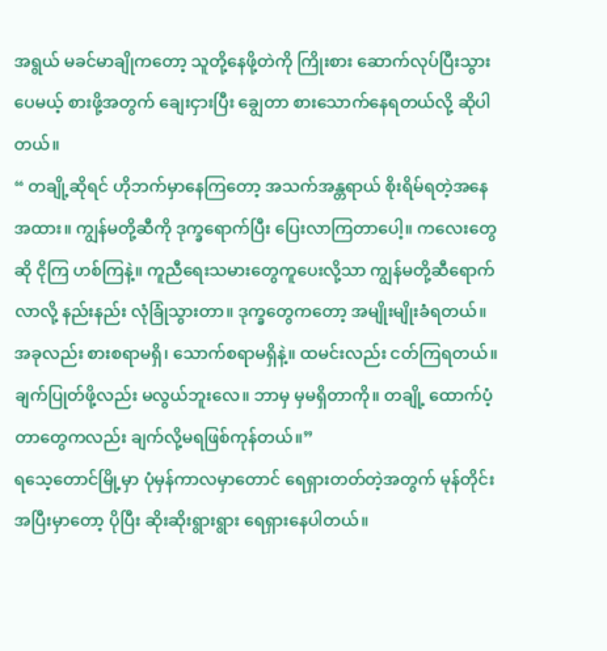အရွယ် မခင်မာချိုကတော့ သူတို့နေဖို့တဲကို ကြိုးစား ဆောက်လုပ်ပြီးသွားပေမယ့် စားဖို့အတွက် ချေးငှားပြီး ချွေတာ စားသောက်နေရတယ်လို့ ဆိုပါတယ်။
“ တချို့ဆိုရင် ဟိုဘက်မှာနေကြတော့ အသက်အန္တရာယ် စိုးရိမ်ရတဲ့အနေအထား။ ကျွန်မတို့ဆီကို ဒုက္ခရောက်ပြီး ပြေးလာကြတာပေါ့။ ကလေးတွေဆို ငိုကြ ဟစ်ကြနဲ့။ ကူညီရေးသမားတွေကူပေးလို့သာ ကျွန်မတို့ဆီရောက်လာလို့ နည်းနည်း လုံခြုံသွားတာ။ ဒုက္ခတွေကတော့ အမျိုးမျိုးခံရတယ်။ အခုလည်း စားစရာမရှိ၊ သောက်စရာမရှိနဲ့။ ထမင်းလည်း ငတ်ကြရတယ်။ ချက်ပြုတ်ဖို့လည်း မလွယ်ဘူးလေ။ ဘာမှ မှမရှိတာကို။ တချို့ ထောက်ပံ့တာတွေကလည်း ချက်လို့မရဖြစ်ကုန်တယ်။”
ရသေ့တောင်မြို့မှာ ပုံမှန်ကာလမှာတောင် ရေရှားတတ်တဲ့အတွက် မုန်တိုင်းအပြီးမှာတော့ ပိုပြီး ဆိုးဆိုးရွားရွား ရေရှားနေပါတယ်။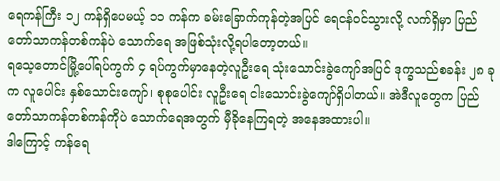ရေကန်ကြီး ၁၂ ကန်ရှိပေမယ့် ၁၁ ကန်က ခမ်းခြောက်ကုန်တဲ့အပြင် ရေငန်ဝင်သွားလို့ လက်ရှိမှာ ပြည်တော်သာကန်တစ်ကန်ပဲ သောက်ရေ အဖြစ်သုံးလို့ရပါတော့တယ်။
ရသေ့တောင်မြို့ပေါ်ရပ်ကွက် ၄ ရပ်ကွက်မှာနေတဲ့လူဦးရေ သုံးသောင်းခွဲကျော်အပြင် ဒုက္ခသည်စခန်း ၂၈ ခုက လူပေါင်း နှစ်သောင်းကျော်၊ စုစုပေါင်း လူဦးရေ ငါးသောင်းခွဲကျော်ရှိပါတယ်။ အဲဒီလူတွေက ပြည်တော်သာကန်တစ်ကန်ကိုပဲ သောက်ရေအတွက် မှီခိုနေကြရတဲ့ အနေအထားပါ။
ဒါကြောင့် ကန်ရေ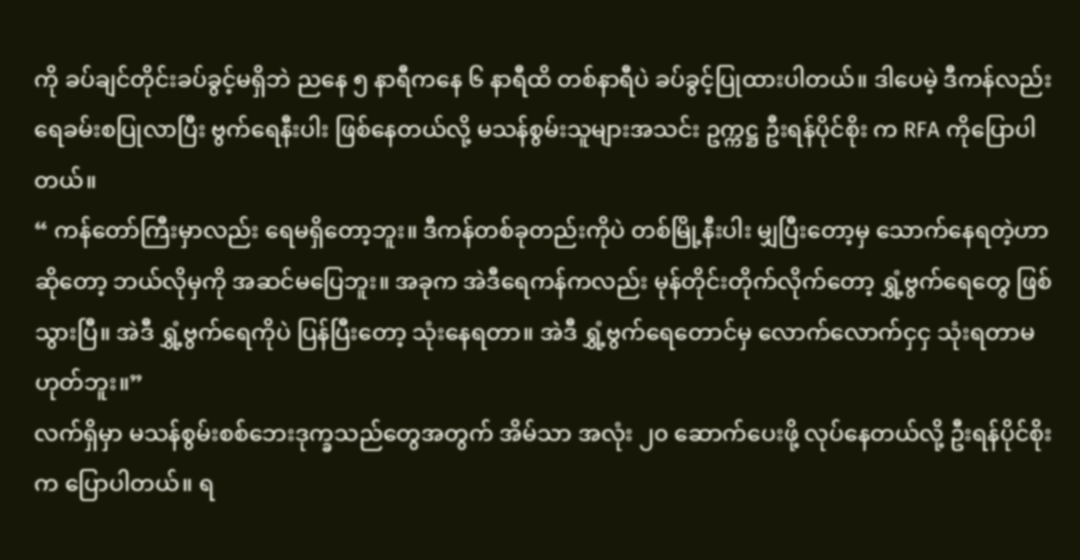ကို ခပ်ချင်တိုင်းခပ်ခွင့်မရှိဘဲ ညနေ ၅ နာရီကနေ ၆ နာရီထိ တစ်နာရီပဲ ခပ်ခွင့်ပြုထားပါတယ်။ ဒါပေမဲ့ ဒီကန်လည်း ရေခမ်းစပြုလာပြီး ဗွက်ရေနီးပါး ဖြစ်နေတယ်လို့ မသန်စွမ်းသူများအသင်း ဥက္ကဋ္ဌ ဦးရန်ပိုင်စိုး က RFA ကိုပြောပါတယ်။
“ ကန်တော်ကြီးမှာလည်း ရေမရှိတော့ဘူး။ ဒီကန်တစ်ခုတည်းကိုပဲ တစ်မြို့နီးပါး မျှပြီးတော့မှ သောက်နေရတဲ့ဟာဆိုတော့ ဘယ်လိုမှကို အဆင်မပြေဘူး။ အခုက အဲဒီရေကန်ကလည်း မုန်တိုင်းတိုက်လိုက်တော့ ရွှံ့ဗွက်ရေတွေ ဖြစ်သွားပြီ။ အဲဒီ ရွှံ့ဗွက်ရေကိုပဲ ပြန်ပြီးတော့ သုံးနေရတာ။ အဲဒီ ရွှံ့ဗွက်ရေတောင်မှ လောက်လောက်ငှငှ သုံးရတာမဟုတ်ဘူး။”
လက်ရှိမှာ မသန်စွမ်းစစ်ဘေးဒုက္ခသည်တွေအတွက် အိမ်သာ အလုံး ၂၀ ဆောက်ပေးဖို့ လုပ်နေတယ်လို့ ဦးရန်ပိုင်စိုးက ပြောပါတယ်။ ရ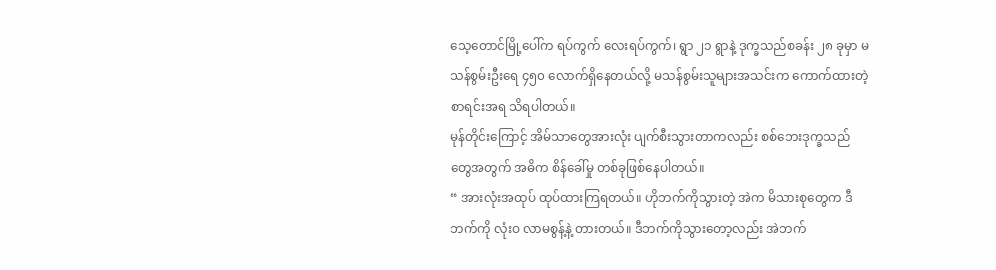သေ့တောင်မြို့ပေါ်က ရပ်ကွက် လေးရပ်ကွက်၊ ရွာ ၂၁ ရွာနဲ့ ဒုက္ခသည်စခန်း ၂၈ ခုမှာ မသန်စွမ်းဦးရေ ၄၅၀ လောက်ရှိနေတယ်လို့ မသန်စွမ်းသူများအသင်းက ကောက်ထားတဲ့စာရင်းအရ သိရပါတယ်။
မုန်တိုင်းကြောင့် အိမ်သာတွေအားလုံး ပျက်စီးသွားတာကလည်း စစ်ဘေးဒုက္ခသည်တွေအတွက် အဓိက စိန်ခေါ်မှု တစ်ခုဖြစ်နေပါတယ်။
“ အားလုံးအထုပ် ထုပ်ထားကြရတယ်။ ဟိုဘက်ကိုသွားတဲ့ အဲက မိသားစုတွေက ဒီဘက်ကို လုံးဝ လာမစွန့်နဲ့ တားတယ်။ ဒီဘက်ကိုသွားတော့လည်း အဲဘက်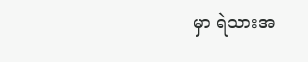မှာ ရဲသားအ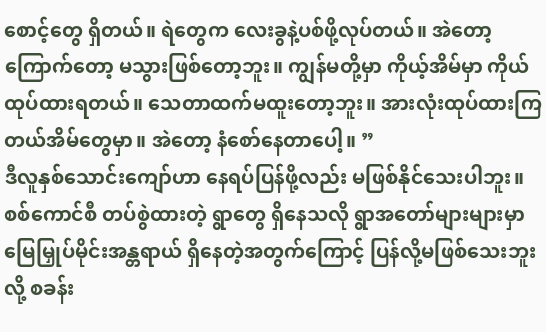စောင့်တွေ ရှိတယ်။ ရဲတွေက လေးခွနဲ့ပစ်ဖို့လုပ်တယ်။ အဲတော့ ကြောက်တော့ မသွားဖြစ်တော့ဘူး။ ကျွန်မတို့မှာ ကိုယ့်အိမ်မှာ ကိုယ် ထုပ်ထားရတယ်။ သေတာထက်မထူးတော့ဘူး။ အားလုံးထုပ်ထားကြတယ်အိမ်တွေမှာ။ အဲတော့ နံစော်နေတာပေါ့။ ”
ဒီလူနှစ်သောင်းကျော်ဟာ နေရပ်ပြန်ဖို့လည်း မဖြစ်နိုင်သေးပါဘူး။ စစ်ကောင်စီ တပ်စွဲထားတဲ့ ရွာတွေ ရှိနေသလို ရွာအတော်များများမှာ မြေမြှုပ်မိုင်းအန္တရာယ် ရှိနေတဲ့အတွက်ကြောင့် ပြန်လို့မဖြစ်သေးဘူးလို့ စခန်း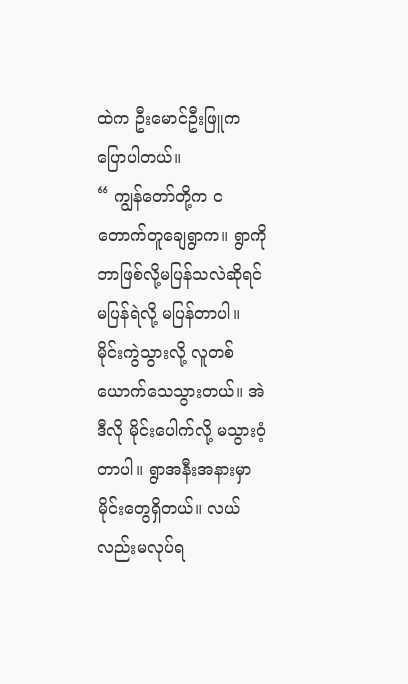ထဲက ဦးမောင်ဦးဖြူက ပြောပါတယ်။
“ ကျွန်တော်တို့က ငတောက်တူချေရွာက။ ရွာကို ဘာဖြစ်လို့မပြန်သလဲဆိုရင် မပြန်ရဲလို့ မပြန်တာပါ။ မိုင်းကွဲသွားလို့ လူတစ်ယောက်သေသွားတယ်။ အဲဒီလို မိုင်းပေါက်လို့ မသွားဝံ့တာပါ။ ရွာအနီးအနားမှာ မိုင်းတွေရှိတယ်။ လယ်လည်းမလုပ်ရ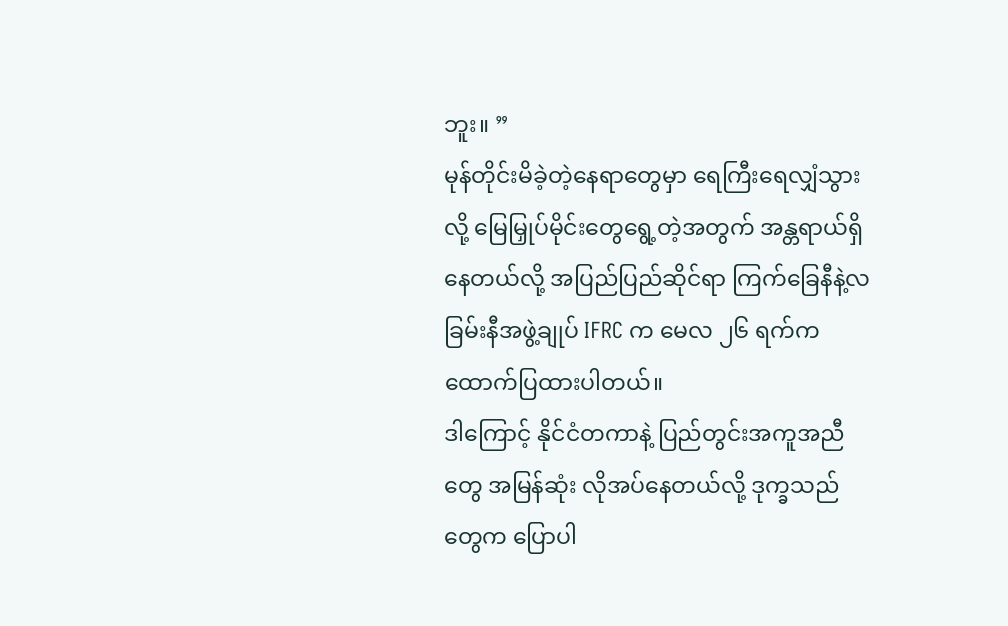ဘူး။ ”
မုန်တိုင်းမိခဲ့တဲ့နေရာတွေမှာ ရေကြီးရေလျှံသွားလို့ မြေမြှုပ်မိုင်းတွေရွေ့တဲ့အတွက် အန္တရာယ်ရှိနေတယ်လို့ အပြည်ပြည်ဆိုင်ရာ ကြက်ခြေနီနဲ့လခြမ်းနီအဖွဲ့ချုပ် IFRC က မေလ ၂၆ ရက်က ထောက်ပြထားပါတယ်။
ဒါကြောင့် နိုင်ငံတကာနဲ့ ပြည်တွင်းအကူအညီတွေ အမြန်ဆုံး လိုအပ်နေတယ်လို့ ဒုက္ခသည်တွေက ပြောပါ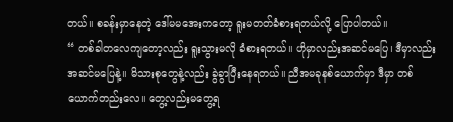တယ်။ စခန်းမှာနေတဲ့ ဒေါ်မမအေးကတော့ ရူးမတတ်ခံစားရတယ်လို့ ပြောပါတယ်။
“ တစ်ခါတလေကျတော့လည်း ရူးသွားမလို ခံစားရတယ်။ ဟိုမှာလည်းအဆင်မပြေ၊ ဒီမှာလည်း အဆင်မပြေနဲ့။ မိသားစုတွေနဲ့လည်း ခွဲခွာပြီးနေရတယ်။ ညီအမခုနစ်ယောက်မှာ ဒီမှာ တစ်ယောက်တည်းလေ။ တွေ့လည်းမတွေ့ရ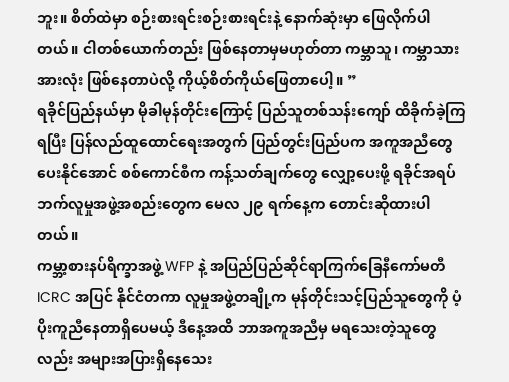ဘူး။ စိတ်ထဲမှာ စဉ်းစားရင်းစဉ်းစားရင်းနဲ့ နောက်ဆုံးမှာ ဖြေလိုက်ပါတယ်။ ငါတစ်ယောက်တည်း ဖြစ်နေတာမှမဟုတ်တာ ကမ္ဘာသူ၊ ကမ္ဘာသားအားလုံး ဖြစ်နေတာပဲလို့ ကိုယ့်စိတ်ကိုယ်ဖြေတာပေါ့။ ”
ရခိုင်ပြည်နယ်မှာ မိုခါမုန်တိုင်းကြောင့် ပြည်သူတစ်သန်းကျော် ထိခိုက်ခဲ့ကြရပြီး ပြန်လည်ထူထောင်ရေးအတွက် ပြည်တွင်းပြည်ပက အကူအညီတွေပေးနိုင်အောင် စစ်ကောင်စီက ကန့်သတ်ချက်တွေ လျှော့ပေးဖို့ ရခိုင်အရပ်ဘက်လူမှုအဖွဲ့အစည်းတွေက မေလ ၂၉ ရက်နေ့က တောင်းဆိုထားပါတယ်။
ကမ္ဘာ့စားနပ်ရိက္ခာအဖွဲ့ WFP နဲ့ အပြည်ပြည်ဆိုင်ရာကြက်ခြေနီကော်မတီ ICRC အပြင် နိုင်ငံတကာ လူမှုအဖွဲ့တချို့က မုန်တိုင်းသင့်ပြည်သူတွေကို ပံ့ပိုးကူညီနေတာရှိပေမယ့် ဒီနေ့အထိ ဘာအကူအညီမှ မရသေးတဲ့သူတွေလည်း အများအပြားရှိနေသေး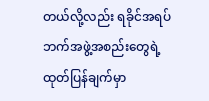တယ်လို့လည်း ရခိုင်အရပ်ဘက်အဖွဲ့အစည်းတွေရဲ့ ထုတ်ပြန်ချက်မှာ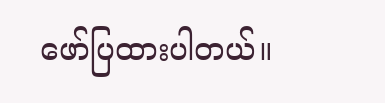ဖော်ပြထားပါတယ်။